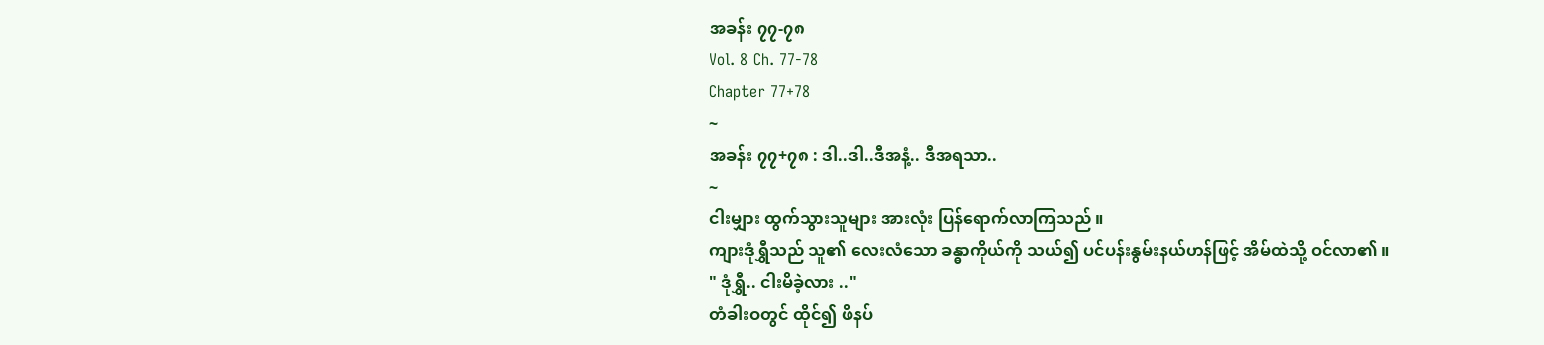အခန်း ၇၇-၇၈
Vol. 8 Ch. 77-78
Chapter 77+78
~
အခန်း ၇၇+၇၈ : ဒါ..ဒါ..ဒီအနံ့.. ဒီအရသာ..
~
ငါးမျှား ထွက်သွားသူများ အားလုံး ပြန်ရောက်လာကြသည် ။
ကျားဒုံရွှီသည် သူ၏ လေးလံသော ခန္ဓာကိုယ်ကို သယ်၍ ပင်ပန်းနွမ်းနယ်ဟန်ဖြင့် အိမ်ထဲသို့ ဝင်လာ၏ ။
" ဒုံရွှီ.. ငါးမိခဲ့လား .."
တံခါးဝတွင် ထိုင်၍ ဖိနပ်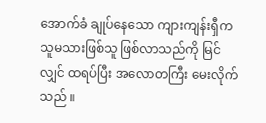အောက်ခံ ချုပ်နေသော ကျားကျန်းရှီက သူမသားဖြစ်သူ ဖြစ်လာသည်ကို မြင်လျှင် ထရပ်ပြီး အလောတကြီး မေးလိုက်သည် ။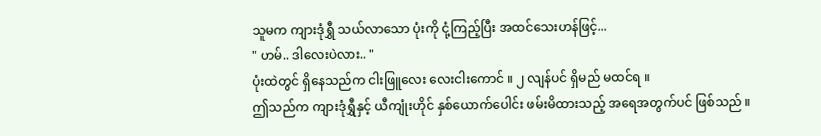သူမက ကျားဒုံရွှီ သယ်လာသော ပုံးကို ငုံ့ကြည့်ပြီး အထင်သေးဟန်ဖြင့်...
" ဟမ်.. ဒါလေးပဲလား.. "
ပုံးထဲတွင် ရှိနေသည်က ငါးဖြူလေး လေးငါးကောင် ။ ၂ လျန်ပင် ရှိမည် မထင်ရ ။
ဤသည်က ကျားဒုံရွှီနှင့် ယီကျုံးဟိုင် နှစ်ယောက်ပေါင်း ဖမ်းမိထားသည့် အရေအတွက်ပင် ဖြစ်သည် ။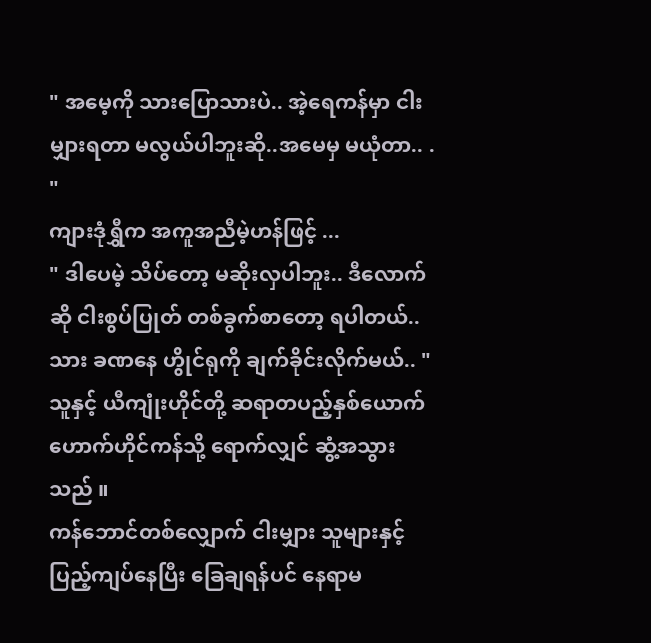" အမေ့ကို သားပြောသားပဲ.. အဲ့ရေကန်မှာ ငါးမျှားရတာ မလွယ်ပါဘူးဆို..အမေမှ မယုံတာ.. . "
ကျားဒုံရွှီက အကူအညီမဲ့ဟန်ဖြင့် ...
" ဒါပေမဲ့ သိပ်တော့ မဆိုးလှပါဘူး.. ဒီလောက်ဆို ငါးစွပ်ပြုတ် တစ်ခွက်စာတော့ ရပါတယ်.. သား ခဏနေ ဟွိုင်ရုကို ချက်ခိုင်းလိုက်မယ်.. "
သူနှင့် ယီကျုံးဟိုင်တို့ ဆရာတပည့်နှစ်ယောက် ဟောက်ဟိုင်ကန်သို့ ရောက်လျှင် ဆွံ့အသွားသည် ။
ကန်ဘောင်တစ်လျှောက် ငါးမျှား သူများနှင့် ပြည့်ကျပ်နေပြီး ခြေချရန်ပင် နေရာမ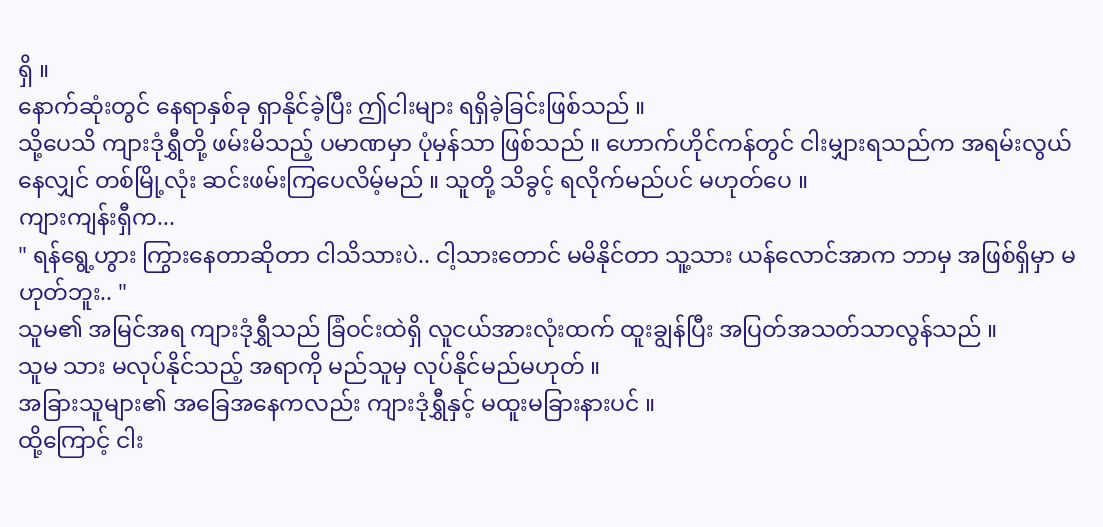ရှိ ။
နောက်ဆုံးတွင် နေရာနှစ်ခု ရှာနိုင်ခဲ့ပြီး ဤငါးများ ရရှိခဲ့ခြင်းဖြစ်သည် ။
သို့ပေသိ ကျားဒုံရွှီတို့ ဖမ်းမိသည့် ပမာဏမှာ ပုံမှန်သာ ဖြစ်သည် ။ ဟောက်ဟိုင်ကန်တွင် ငါးမျှားရသည်က အရမ်းလွယ်နေလျှင် တစ်မြို့လုံး ဆင်းဖမ်းကြပေလိမ့်မည် ။ သူတို့ သိခွင့် ရလိုက်မည်ပင် မဟုတ်ပေ ။
ကျားကျန်းရှီက...
" ရန်ရွေ့ဟွား ကြွားနေတာဆိုတာ ငါသိသားပဲ.. ငါ့သားတောင် မမိနိုင်တာ သူ့သား ယန်လောင်အာက ဘာမှ အဖြစ်ရှိမှာ မဟုတ်ဘူး.. "
သူမ၏ အမြင်အရ ကျားဒုံရွှီသည် ခြံဝင်းထဲရှိ လူငယ်အားလုံးထက် ထူးချွန်ပြီး အပြတ်အသတ်သာလွန်သည် ။
သူမ သား မလုပ်နိုင်သည့် အရာကို မည်သူမှ လုပ်နိုင်မည်မဟုတ် ။
အခြားသူများ၏ အခြေအနေကလည်း ကျားဒုံရွှီနှင့် မထူးမခြားနားပင် ။
ထို့ကြောင့် ငါး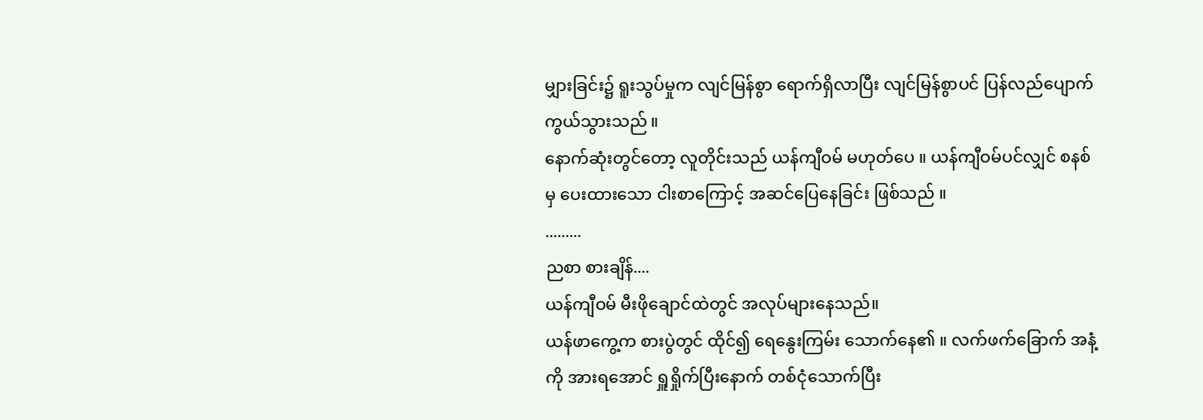မျှားခြင်း၌ ရူးသွပ်မှုက လျင်မြန်စွာ ရောက်ရှိလာပြီး လျင်မြန်စွာပင် ပြန်လည်ပျောက်ကွယ်သွားသည် ။
နောက်ဆုံးတွင်တော့ လူတိုင်းသည် ယန်ကျီဝမ် မဟုတ်ပေ ။ ယန်ကျီဝမ်ပင်လျှင် စနစ်မှ ပေးထားသော ငါးစာကြောင့် အဆင်ပြေနေခြင်း ဖြစ်သည် ။
.........
ညစာ စားချိန်....
ယန်ကျီဝမ် မီးဖိုချောင်ထဲတွင် အလုပ်များနေသည်။
ယန်ဖာကွေ့က စားပွဲတွင် ထိုင်၍ ရေနွေးကြမ်း သောက်နေ၏ ။ လက်ဖက်ခြောက် အနံ့ကို အားရအောင် ရှူရှိုက်ပြီးနောက် တစ်ငုံသောက်ပြီး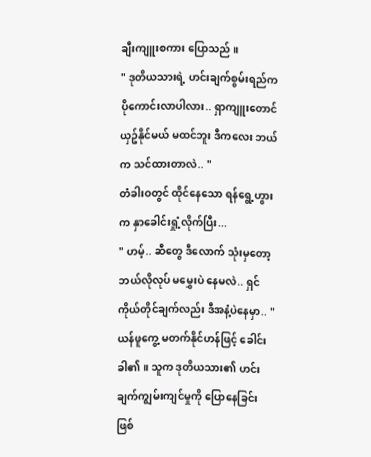ချီးကျူးစကား ပြောသည် ။
" ဒုတိယသားရဲ့ ဟင်းချက်စွမ်းရည်က ပိုကောင်းလာပါလား.. ရှာကျူးတောင် ယှဥ်နိုင်မယ် မထင်ဘူး ဒီကလေး ဘယ်က သင်ထားတာလဲ.. "
တံခါးဝတွင် ထိုင်နေသော ရန်ရွေ့ဟွားက နှာခေါင်းရှုံ့လိုက်ပြီး...
" ဟမ့်.. ဆီတွေ ဒီလောက် သုံးမှတော့ ဘယ်လိုလုပ် မမွှေးပဲ နေမလဲ.. ရှင် ကိုယ်တိုင်ချက်လည်း ဒီအနံ့ပဲနေမှာ.. "
ယန်ဖူကွေ့ မတက်နိုင်ဟန်ဖြင့် ခေါင်းခါ၏ ။ သူက ဒုတိယသား၏ ဟင်းချက်ကျွမ်းကျင်မှုကို ပြောနေခြင်း ဖြစ်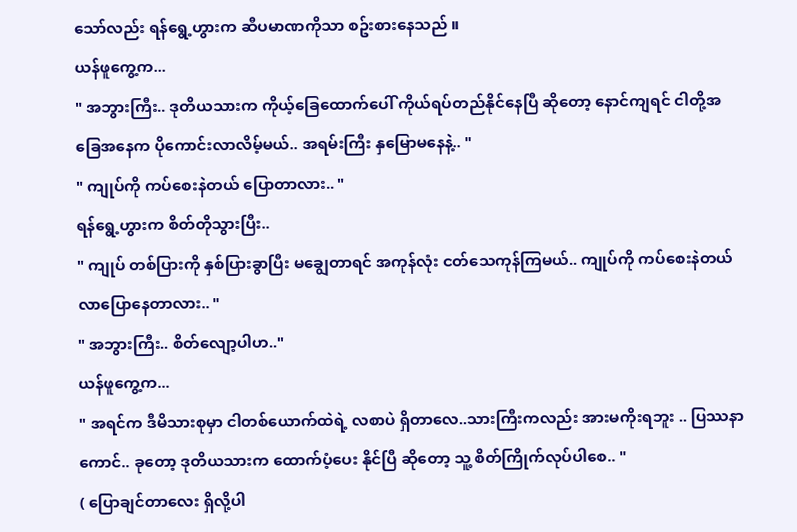သော်လည်း ရန်ရွေ့ဟွားက ဆီပမာဏကိုသာ စဥ်းစားနေသည် ။
ယန်ဖူကွေ့က...
" အဘွားကြီး.. ဒုတိယသားက ကိုယ့်ခြေထောက်ပေါ် ကိုယ်ရပ်တည်နိုင်နေပြီ ဆိုတော့ နောင်ကျရင် ငါတို့အခြေအနေက ပိုကောင်းလာလိမ့်မယ်.. အရမ်းကြီး နှမြောမနေနဲ့.. "
" ကျုပ်ကို ကပ်စေးနဲတယ် ပြောတာလား.. "
ရန်ရွေ့ဟွားက စိတ်တိုသွားပြီး..
" ကျုပ် တစ်ပြားကို နှစ်ပြားခွာပြီး မချွေတာရင် အကုန်လုံး ငတ်သေကုန်ကြမယ်.. ကျုပ်ကို ကပ်စေးနဲတယ် လာပြောနေတာလား.. "
" အဘွားကြီး.. စိတ်လျော့ပါဟ.."
ယန်ဖူကွေ့က...
" အရင်က ဒီမိသားစုမှာ ငါတစ်ယောက်ထဲရဲ့ လစာပဲ ရှိတာလေ..သားကြီးကလည်း အားမကိုးရဘူး .. ပြဿနာကောင်.. ခုတော့ ဒုတိယသားက ထောက်ပံ့ပေး နိုင်ပြီ ဆိုတော့ သူ့ စိတ်ကြိုက်လုပ်ပါစေ.. "
( ပြောချင်တာလေး ရှိလို့ပါ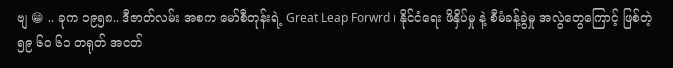ဗျ 😁 .. ခုက ၁၉၅၈.. ဒီဇာတ်လမ်း အစက မော်စီတုန်းရဲ့ Great Leap Forwrd ၊ နိုင်ငံရေး ဖိနှိပ်မှု နဲ့ စီမံခန့်ခွဲမှု အလွဲတွေကြောင့် ဖြစ်တဲ့ ၅၉ ၆၀ ၆၁ တရုတ် အငတ်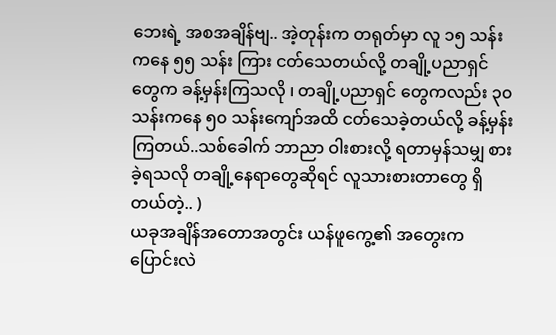ဘေးရဲ့ အစအချိန်ဗျ.. အဲ့တုန်းက တရုတ်မှာ လူ ၁၅ သန်းကနေ ၅၅ သန်း ကြား ငတ်သေတယ်လို့ တချို့ပညာရှင်တွေက ခန့်မှန်းကြသလို ၊ တချို့ပညာရှင် တွေကလည်း ၃၀ သန်းကနေ ၅၀ သန်းကျော်အထိ ငတ်သေခဲ့တယ်လို့ ခန့်မှန်းကြတယ်..သစ်ခေါက် ဘာညာ ဝါးစားလို့ ရတာမှန်သမျှ စားခဲ့ရသလို တချို့နေရာတွေဆိုရင် လူသားစားတာတွေ ရှိတယ်တဲ့.. )
ယခုအချိန်အတောအတွင်း ယန်ဖူကွေ့၏ အတွေးက ပြောင်းလဲ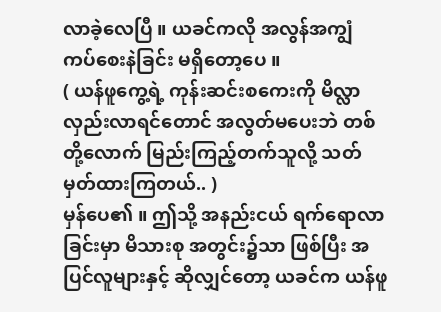လာခဲ့လေပြီ ။ ယခင်ကလို အလွန်အကျွံ ကပ်စေးနဲခြင်း မရှိတော့ပေ ။
( ယန်ဖူကွေ့ရဲ့ ကုန်းဆင်းစကေးကို မိလ္လာလှည်းလာရင်တောင် အလွတ်မပေးဘဲ တစ်တို့လောက် မြည်းကြည့်တက်သူလို့ သတ်မှတ်ထားကြတယ်.. )
မှန်ပေ၏ ။ ဤသို့ အနည်းငယ် ရက်ရောလာခြင်းမှာ မိသားစု အတွင်း၌သာ ဖြစ်ပြီး အပြင်လူများနှင့် ဆိုလျှင်တော့ ယခင်က ယန်ဖူ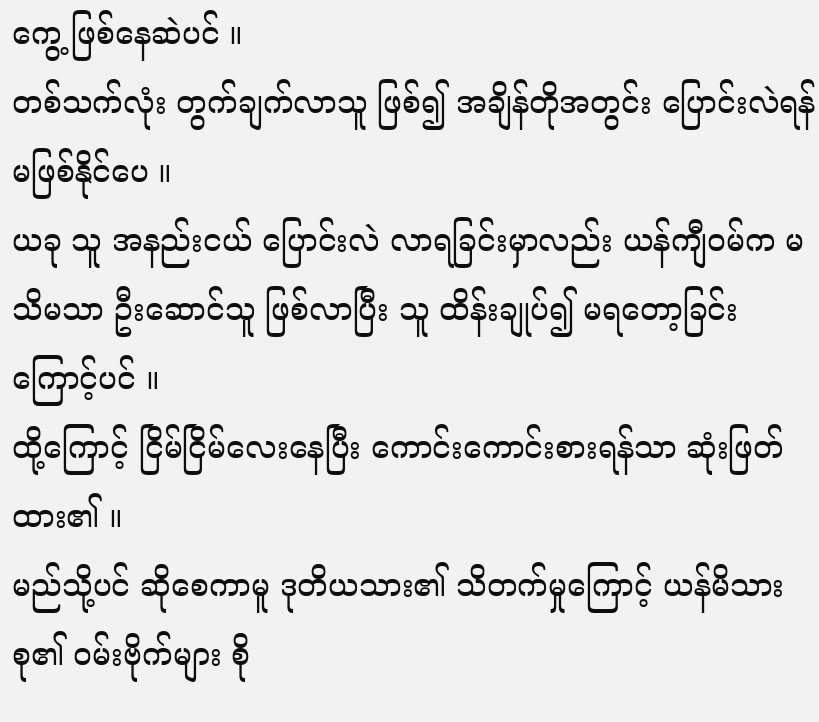ကွေ့ ဖြစ်နေဆဲပင် ။
တစ်သက်လုံး တွက်ချက်လာသူ ဖြစ်၍ အချိန်တိုအတွင်း ပြောင်းလဲရန် မဖြစ်နိုင်ပေ ။
ယခု သူ အနည်းငယ် ပြောင်းလဲ လာရခြင်းမှာလည်း ယန်ကျီဝမ်က မသိမသာ ဦးဆောင်သူ ဖြစ်လာပြီး သူ ထိန်းချုပ်၍ မရတော့ခြင်းကြောင့်ပင် ။
ထို့ကြောင့် ငြိမ်ငြိမ်လေးနေပြီး ကောင်းကောင်းစားရန်သာ ဆုံးဖြတ်ထား၏ ။
မည်သို့ပင် ဆိုစေကာမူ ဒုတိယသား၏ သိတက်မှုကြောင့် ယန်မိသားစု၏ ဝမ်းဗိုက်များ စို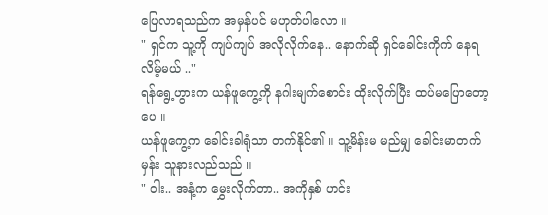ပြေလာရသည်က အမှန်ပင် မဟုတ်ပါလော ။
" ရှင်က သူ့ကို ကျပ်ကျပ် အလိုလိုက်နေ.. နောက်ဆို ရှင်ခေါင်းကိုက် နေရလိမ့်မယ် .."
ရန်ရွေ့ဟွားက ယန်ဖူကွေ့ကို နဂါးမျက်စောင်း ထိုးလိုက်ပြီး ထပ်မပြောတော့ပေ ။
ယန်ဖူကွေ့က ခေါင်းခါရုံသာ တက်နိုင်၏ ။ သူ့မိန်းမ မည်မျှ ခေါင်းမာတက်မှန်း သူနားလည်သည် ။
" ဝါး.. အနံ့က မွှေးလိုက်တာ.. အကိုနှစ် ဟင်း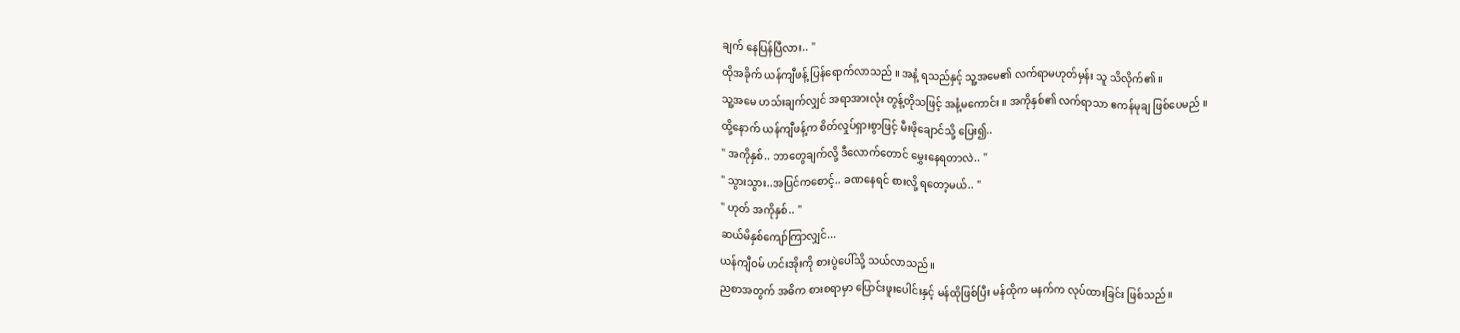ချက် နေပြန်ပြီလား.. "
ထိုအခိုက် ယန်ကျီဖန့် ပြန်ရောက်လာသည် ။ အနံ့ ရသည်နှင့် သူ့အမေ၏ လက်ရာမဟုတ်မှန်း သူ သိလိုက်၏ ။
သူ့အမေ ဟသ်းချက်လျှင် အရာအားလုံး တွန့်တိုသဖြင့် အနံ့မကောင်း ။ အကိုနှစ်၏ လက်ရာသာ ဧကန်မုချ ဖြစ်ပေမည် ။
ထို့နောက် ယန်ကျီဖန့်က စိတ်လှုပ်ရှားစွာဖြင့် မီးဖိုချောင်သို့ ပြေး၍..
" အကိုနှစ်.. ဘာတွေချက်လို့ ဒီလောက်တောင် မွှေးနေရတာလဲ.. "
" သွားသွား..အပြင်ကစောင့်.. ခဏနေရင် စားလို့ ရတော့မယ်.. "
" ဟုတ် အကိုနှစ်.. "
ဆယ်မိနှစ်ကျော်ကြာလျှင်...
ယန်ကျီဝမ် ဟင်းအိုးကို စားပွဲပေါ်သို့ သယ်လာသည် ။
ညစာအတွက် အဓိက စားစရာမှာ ပြောင်းဖူးပေါင်းနှင့် မန်ထိုဖြစ်ပြီး မန်ထိုက မနက်က လုပ်ထားခြင်း ဖြစ်သည် ။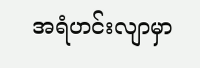အရံဟင်းလျာမှာ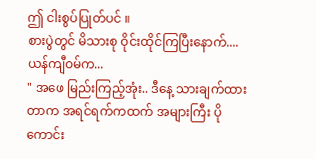ဤ ငါးစွပ်ပြုတ်ပင် ။
စားပွဲတွင် မိသားစု ဝိုင်းထိုင်ကြပြီးနောက်....
ယန်ကျီဝမ်က...
" အဖေ မြည်းကြည့်အုံး.. ဒီနေ့ သားချက်ထားတာက အရင်ရက်ကထက် အများကြီး ပိုကောင်း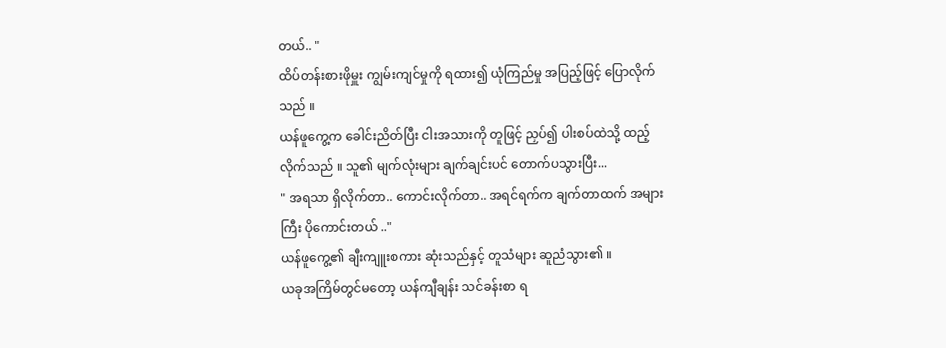တယ်.. "
ထိပ်တန်းစားဖိုမှူး ကျွမ်းကျင်မှုကို ရထား၍ ယုံကြည်မှု အပြည့်ဖြင့် ပြောလိုက်သည် ။
ယန်ဖူကွေ့က ခေါင်းညိတ်ပြီး ငါးအသားကို တူဖြင့် ညှပ်၍ ပါးစပ်ထဲသို့ ထည့်လိုက်သည် ။ သူ၏ မျက်လုံးများ ချက်ချင်းပင် တောက်ပသွားပြီး...
" အရသာ ရှိလိုက်တာ.. ကောင်းလိုက်တာ.. အရင်ရက်က ချက်တာထက် အများကြီး ပိုကောင်းတယ် .."
ယန်ဖူကွေ့၏ ချီးကျူးစကား ဆုံးသည်နှင့် တူသံများ ဆူညံသွား၏ ။
ယခုအကြိမ်တွင်မတော့ ယန်ကျီချန်း သင်ခန်းစာ ရ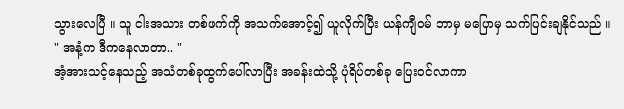သွားလေပြီ ။ သူ ငါးအသား တစ်ဖက်ကို အသက်အောင့်၍ ယူလိုက်ပြီး ယန်ကျီဝမ် ဘာမှ မပြောမှ သက်ပြင်းချနိုင်သည် ။
" အနံ့က ဒီကနေလာတာ.. "
အံ့အားသင့်နေသည့် အသံတစ်ခုထွက်ပေါ်လာပြီး အခန်းထဲသို့ ပုံရိပ်တစ်ခု ပြေးဝင်လာကာ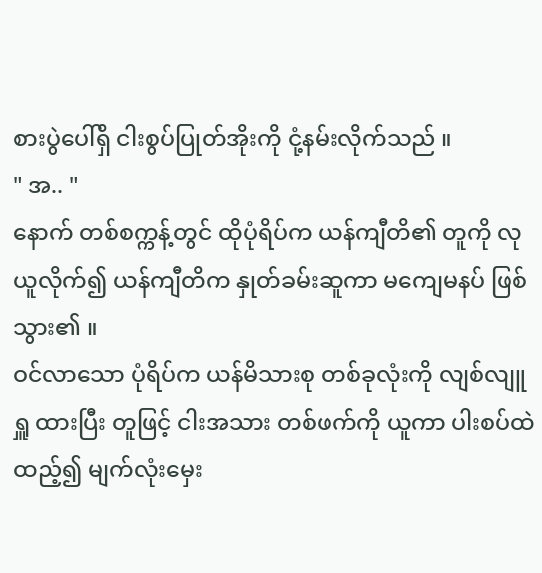စားပွဲပေါ်ရှိ ငါးစွပ်ပြုတ်အိုးကို ငုံ့နမ်းလိုက်သည် ။
" အ.. "
နောက် တစ်စက္ကန့်တွင် ထိုပုံရိပ်က ယန်ကျီတိ၏ တူကို လုယူလိုက်၍ ယန်ကျီတိက နှုတ်ခမ်းဆူကာ မကျေမနပ် ဖြစ်သွား၏ ။
ဝင်လာသော ပုံရိပ်က ယန်မိသားစု တစ်ခုလုံးကို လျစ်လျူရှူ ထားပြီး တူဖြင့် ငါးအသား တစ်ဖက်ကို ယူကာ ပါးစပ်ထဲ ထည့်၍ မျက်လုံးမှေး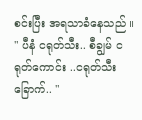စင်းပြီး အရသာခံနေသည် ။
" ပီနံ ငရုတ်သီး.. စီချွမ် ငရုတ်ကောင်း ..ငရုတ်သီးခြောက်.. "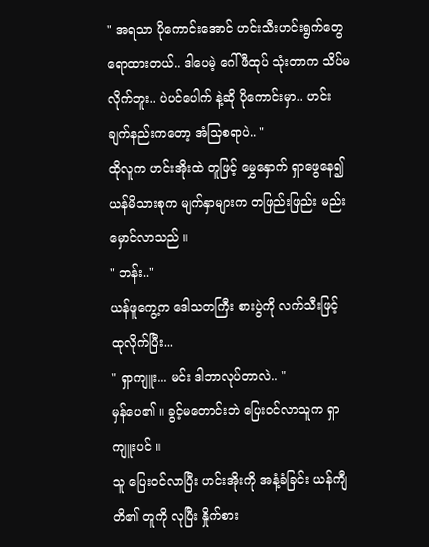" အရသာ ပိုကောင်းအောင် ဟင်းသီးဟင်းရွက်တွေ ရောထားတယ်.. ဒါပေမဲ့ ဂေါ်ဖီထုပ် သုံးတာက သိပ်မလိုက်ဘူး.. ပဲပင်ပေါက် နဲ့ဆို ပိုကောင်းမှာ.. ဟင်းချက်နည်းကတော့ အံသြစရာပဲ.. "
ထိုလူက ဟင်းအိုးထဲ တူဖြင့် မွှေနှောက် ရှာဖွေနေ၍ ယန်မိသားစုက မျက်နှာများက တဖြည်းဖြည်း မည်းမှောင်လာသည် ။
" ဘန်း.."
ယန်ဖူကွေ့က ဒေါသတကြီး စားပွဲကို လက်သီးဖြင့် ထုလိုက်ပြီး...
" ရှာကျူး... မင်း ဒါဘာလုပ်တာလဲ.. "
မှန်ပေ၏ ။ ခွင့်မတောင်းဘဲ ပြေးဝင်လာသူက ရှာကျူးပင် ။
သူ ပြေးဝင်လာပြီး ဟင်းအိုးကို အနံ့ခံခြင်း ယန်ကျီတိ၏ တူကို လုပြီး နှိုက်စား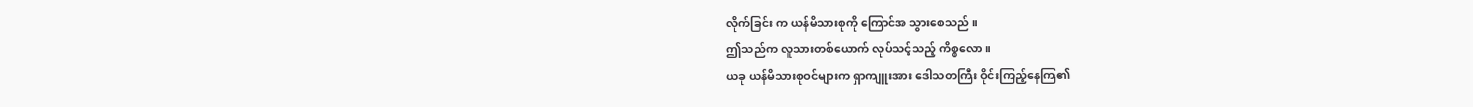လိုက်ခြင်း က ယန်မိသားစုကို ကြောင်အ သွားစေသည် ။
ဤသည်က လူသားတစ်ယောက် လုပ်သင့်သည့် ကိစ္စလော ။
ယခု ယန်မိသားစုဝင်များက ရှာကျူးအား ဒေါသတကြီး ဝိုင်းကြည့်နေကြ၏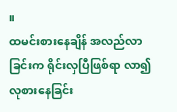။
ထမင်းစားနေချိန် အလည်လာခြင်းက ရိုင်းလှပြီဖြစ်ရာ လာ၍ လုစားနေခြင်း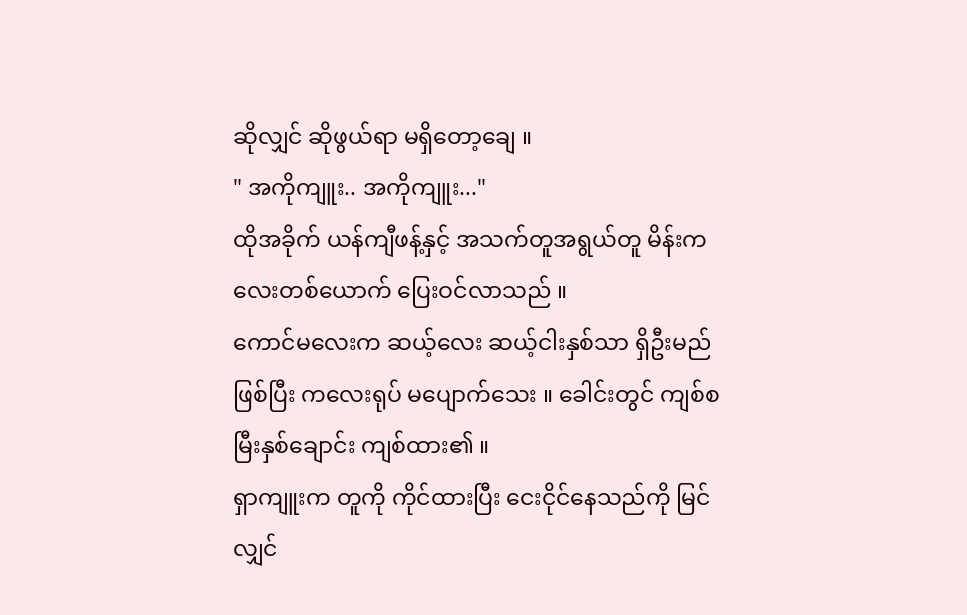ဆိုလျှင် ဆိုဖွယ်ရာ မရှိတော့ချေ ။
" အကိုကျူး.. အကိုကျူး..."
ထိုအခိုက် ယန်ကျီဖန့်နှင့် အသက်တူအရွယ်တူ မိန်းကလေးတစ်ယောက် ပြေးဝင်လာသည် ။
ကောင်မလေးက ဆယ့်လေး ဆယ့်ငါးနှစ်သာ ရှိဦးမည်ဖြစ်ပြီး ကလေးရုပ် မပျောက်သေး ။ ခေါင်းတွင် ကျစ်စမြီးနှစ်ချောင်း ကျစ်ထား၏ ။
ရှာကျူးက တူကို ကိုင်ထားပြီး ငေးငိုင်နေသည်ကို မြင်လျှင်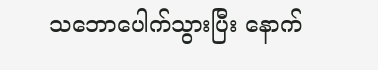သဘောပေါက်သွားပြီး နောက်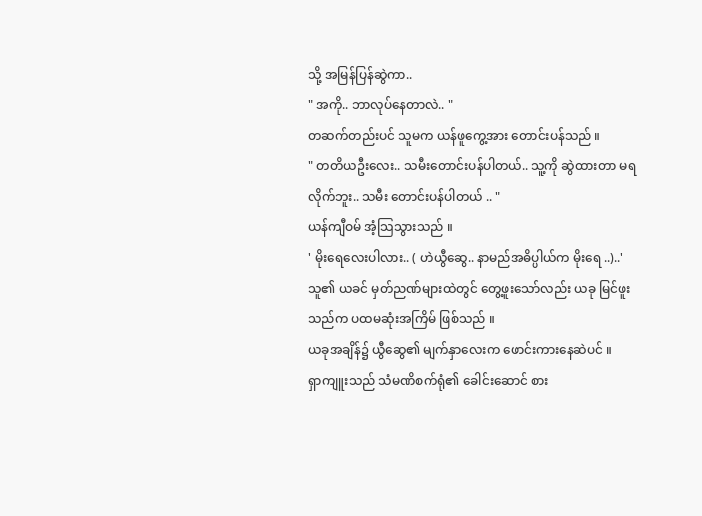သို့ အမြန်ပြန်ဆွဲကာ..
" အကို.. ဘာလုပ်နေတာလဲ.. "
တဆက်တည်းပင် သူမက ယန်ဖူကွေ့အား တောင်းပန်သည် ။
" တတိယဦးလေး.. သမီးတောင်းပန်ပါတယ်.. သူ့ကို ဆွဲထားတာ မရလိုက်ဘူး.. သမီး တောင်းပန်ပါတယ် .. "
ယန်ကျီဝမ် အံ့သြသွားသည် ။
' မိုးရေလေးပါလား.. ( ဟဲယွီဆွေ.. နာမည်အဓိပ္ပါယ်က မိုးရေ ..)..'
သူ၏ ယခင် မှတ်ညဏ်များထဲတွင် တွေ့ဖူးသော်လည်း ယခု မြင်ဖူးသည်က ပထမဆုံးအကြိမ် ဖြစ်သည် ။
ယခုအချိန်၌ ယွီဆွေ၏ မျက်နှာလေးက ဖောင်းကားနေဆဲပင် ။
ရှာကျူးသည် သံမဏိစက်ရုံ၏ ခေါင်းဆောင် စား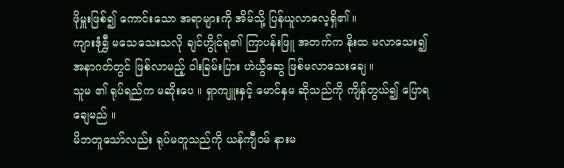ဖိုမှူးဖြစ်၍ ကောင်းသော အရာများကို အိမ်သို့ ပြန်ယူလာလေ့ရှိ၏ ။
ကျားဒုံရွှီ မသေသေးသလို ချင်ဟွိုင်ရု၏ ကြာပန်းဖြူ အတက်က နိုးထ မလာသေး၍ အနာဂတ်တွင် ဖြစ်လာမည့် ဝါးခြမ်းပြား ဟဲယွီဆွေ ဖြစ်မလာသေးချေ ။
သူမ ၏ ရုပ်ရည်က မဆိုးပေ ။ ရှာကျူးနှင့် မောင်နှမ ဆိုသည်ကို ကျိန်တွယ်၍ ပြောရချေမည် ။
မိဘတူသော်လည်း ရုပ်မတူသည်ကို ယန်ကျီဝမ် နားမ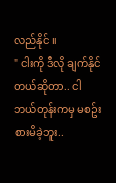လည်နိုင် ။
" ငါးကို ဒီလို ချက်နိုင်တယ်ဆိုတာ.. ငါ ဘယ်တုန်းကမှ မစဥ်းစားမိခဲ့ဘူး..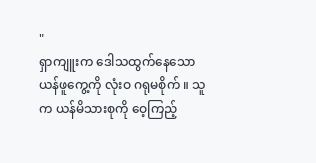"
ရှာကျူးက ဒေါသထွက်နေသော ယန်ဖူကွေ့ကို လုံးဝ ဂရုမစိုက် ။ သူက ယန်မိသားစုကို ဝေ့ကြည့်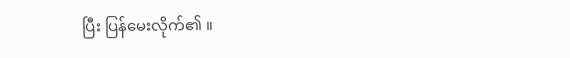ပြီး ပြန်မေးလိုက်၏ ။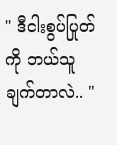" ဒီငါးစွပ်ပြုတ်ကို ဘယ်သူချက်တာလဲ.. "